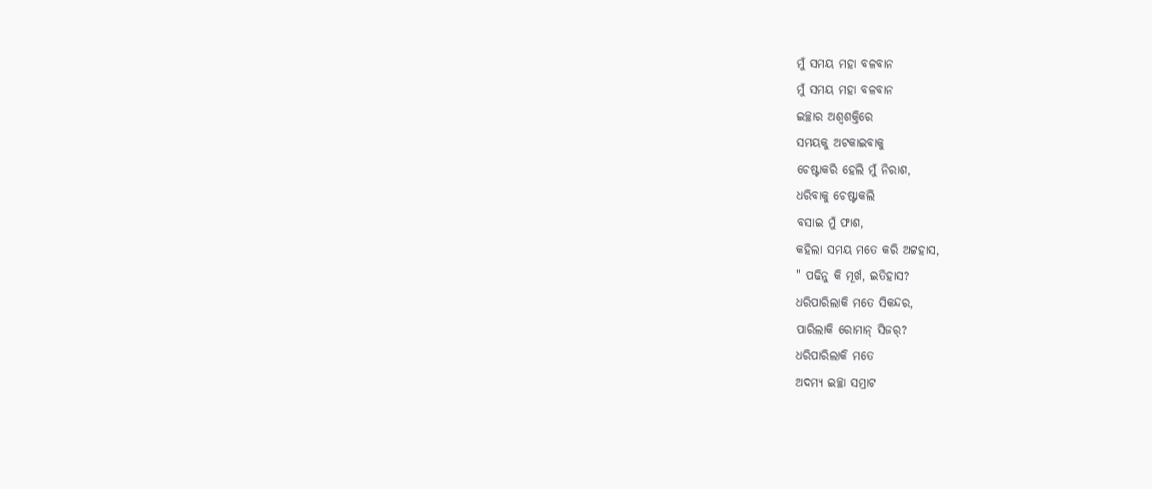ମୁଁ ସମୟ ମହା ବଳବାନ
ମୁଁ ସମୟ ମହା ବଳବାନ
ଇଚ୍ଛାର ଅଶ୍ୱଶକ୍ତିରେ
ସମୟକୁ ଅଟକାଇବାକୁ
ଚେଷ୍ଟାକରି ହେଲି ମୁଁ ନିରାଶ,
ଧରିବାକୁ ଚେଷ୍ଟାକଲି
ବସାଇ ମୁଁ ଫାଶ,
କହିଲା ସମୟ ମତେ କରି ଅଟ୍ଟହାସ,
" ପଢିନୁ କି ମୂର୍ଖ, ଇତିହାସ?
ଧରିପାରିଲାକି ମତେ ସିକନ୍ଦର,
ପାରିଲାକି ରୋମାନ୍ ସିଜର୍?
ଧରିପାରିଲାକି ମତେ
ଅଦମ୍ୟ ଇଚ୍ଛା ସମ୍ରାଟ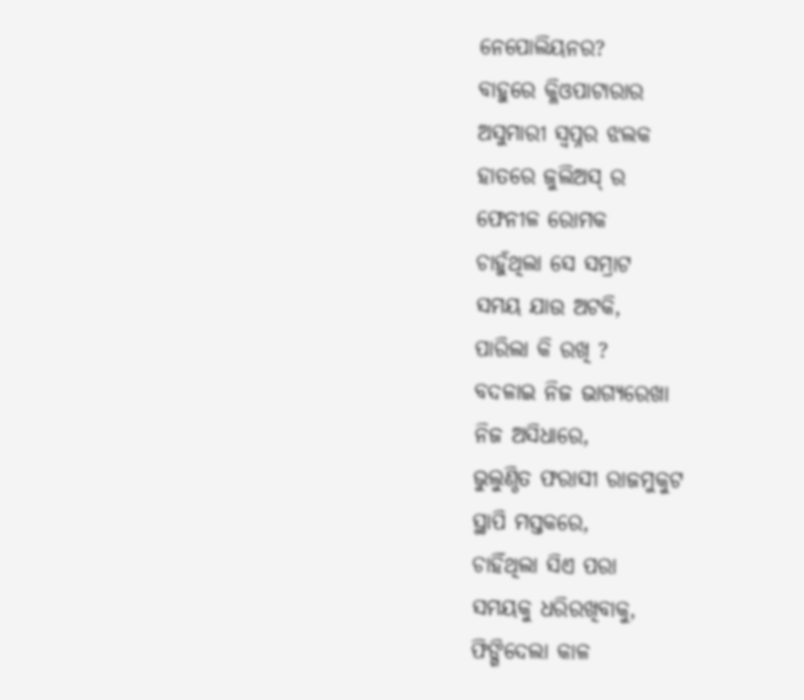ନେପୋଲିୟନର?
ବାହୁରେ କ୍ଳିଓପାଟାରାର
ଅସୁମାରୀ ସ୍ୱପ୍ନର ଝଲକ
ହାତରେ ଜୁଲିଅସ୍ ର
ଫେନୀଳ ରୋମକ
ଚାହୁଁଥିଲା ସେ ସମ୍ରାଟ
ସମୟ ଯାଉ ଅଟକି,
ପାରିଲା କି ରଖି ?
ବଦଳାଇ ନିଜ ଭାଗ୍ୟରେଖା
ନିଜ ଅସିଧାରେ,
ଭୁଲୁଣ୍ଠିତ ଫରାସୀ ରାଜମୁକୁଟ
ସ୍ଥାପି ମସ୍ତକରେ,
ଚାହିଁଥିଲା ସିଏ ପରା
ସମୟକୁ ଧରିରଖିବାକୁ,
ଫିଙ୍ଗିଦେଲା କାଳ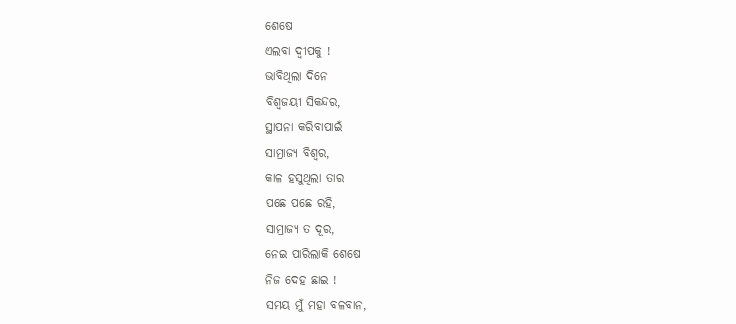ଶେଷେ
ଏଲବା ଦ୍ୱୀପକୁ !
ଭାବିଥିଲା ଦିନେ
ବିଶ୍ଵଜୟୀ ସିକନ୍ଦର,
ସ୍ଥାପନା କରିବାପାଇଁ
ସାମ୍ରାଜ୍ୟ ବିଶ୍ଵର,
କାଳ ହସୁଥିଲା ତାର
ପଛେ ପଛେ ରହି,
ସାମ୍ରାଜ୍ୟ ତ ଦୂର,
ନେଇ ପାରିଲାକି ଶେଷେ
ନିଜ ଦେହ ଛାଇ !
ସମୟ ମୁଁ ମହା ବଳବାନ,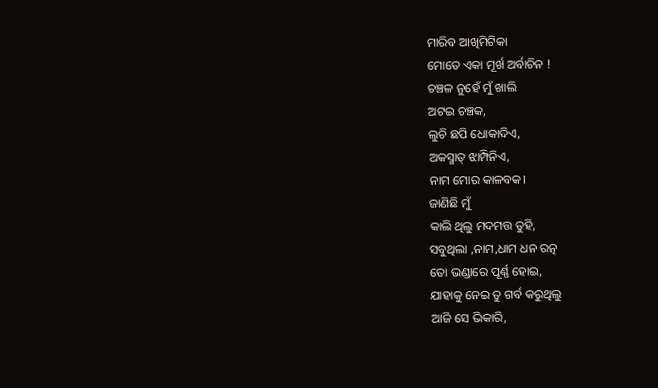ମାରିବ ଆଖିମିଟିକା
ମୋତେ ଏକା ମୂର୍ଖ ଅର୍ବାଚିନ !
ଚଞ୍ଚଳ ନୁହେଁ ମୁଁ ଖାଲି
ଅଟଇ ଚଞ୍ଚକ,
ଲୁଚି ଛପି ଧୋକାଦିଏ,
ଅକସ୍ମାତ୍ ଝାମ୍ପିନିଏ,
ନାମ ମୋର କାଳବକ।
ଜାଣିଛି ମୁଁ
କାଲି ଥିଲୁ ମଦମତ୍ତ ତୁହି,
ସବୁଥିଲା ,ନାମ,ଧାମ ଧନ ରତ୍ନ
ତୋ ଭଣ୍ଡାରେ ପୂର୍ଣ୍ଣ ହୋଇ,
ଯାହାକୁ ନେଇ ତୁ ଗର୍ବ କରୁଥିଲୁ
ଆଜି ସେ ଭିକାରି,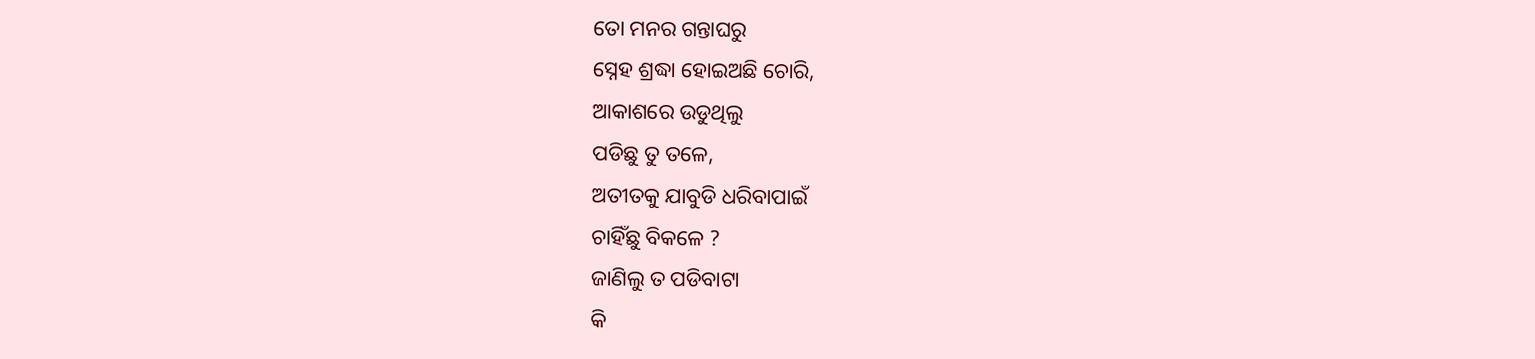ତୋ ମନର ଗନ୍ତାଘରୁ
ସ୍ନେହ ଶ୍ରଦ୍ଧା ହୋଇଅଛି ଚୋରି,
ଆକାଶରେ ଉଡୁଥିଲୁ
ପଡିଛୁ ତୁ ତଳେ,
ଅତୀତକୁ ଯାବୁଡି ଧରିବାପାଇଁ
ଚାହିଁଛୁ ବିକଳେ ?
ଜାଣିଲୁ ତ ପଡିବାଟା
କି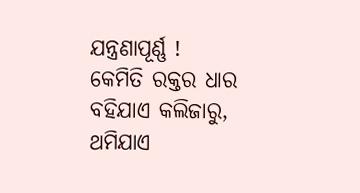ଯନ୍ତ୍ରଣାପୂର୍ଣ୍ଣ !
କେମିତି ରକ୍ତର ଧାର
ବହିଯାଏ କଲିଜାରୁ,
ଥମିଯାଏ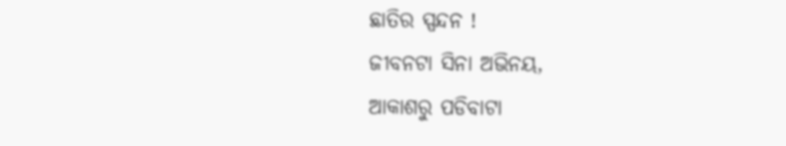ଛାତିର ସ୍ପନ୍ଦନ !
ଜୀବନଟା ସିନା ଅଭିନୟ,
ଆକାଶରୁ ପଡିବାଟା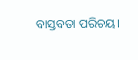ବାସ୍ତବତା ପରିଚୟ।